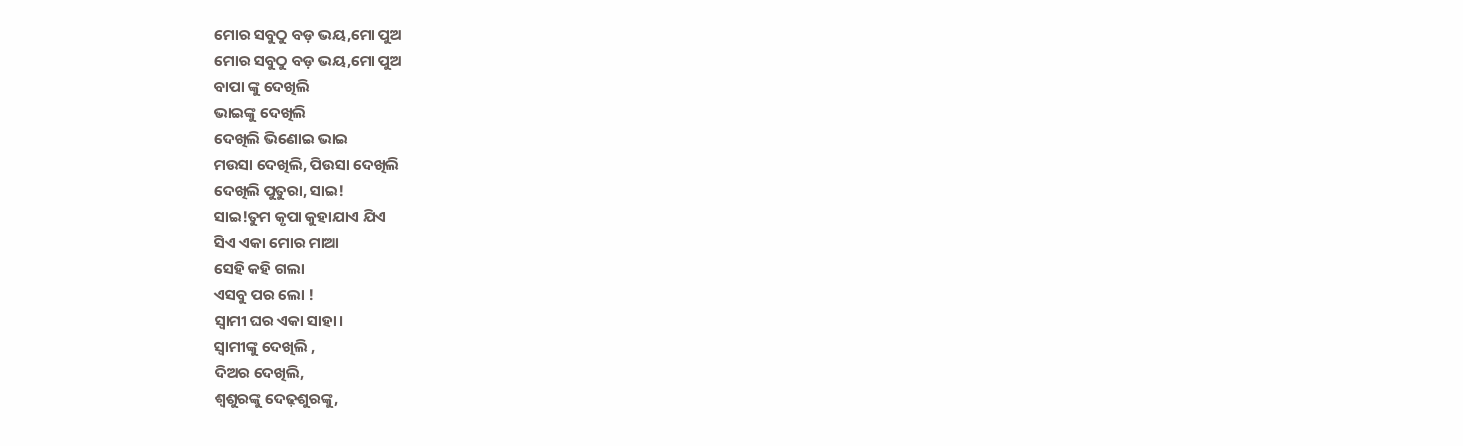ମୋର ସବୁଠୁ ବଡ଼ ଭୟ,ମୋ ପୁଅ
ମୋର ସବୁଠୁ ବଡ଼ ଭୟ,ମୋ ପୁଅ
ବାପା ଙ୍କୁ ଦେଖିଲି
ଭାଇଙ୍କୁ ଦେଖିଲି
ଦେଖିଲି ଭିଣୋଇ ଭାଇ
ମଉସା ଦେଖିଲି, ପିଉସା ଦେଖିଲି
ଦେଖିଲି ପୁତୁରା, ସାଇ!
ସାଇ!ତୁମ କୃପା କୁହାଯାଏ ଯିଏ
ସିଏ ଏକା ମୋର ମାଆ
ସେହି କହି ଗଲା
ଏସବୁ ପର ଲୋ !
ସ୍ଵାମୀ ଘର ଏକା ସାହା।
ସ୍ଵାମୀଙ୍କୁ ଦେଖିଲି ,
ଦିଅର ଦେଖିଲି,
ଶ୍ଵଶୁରଙ୍କୁ ଦେଢ଼ଶୁରଙ୍କୁ,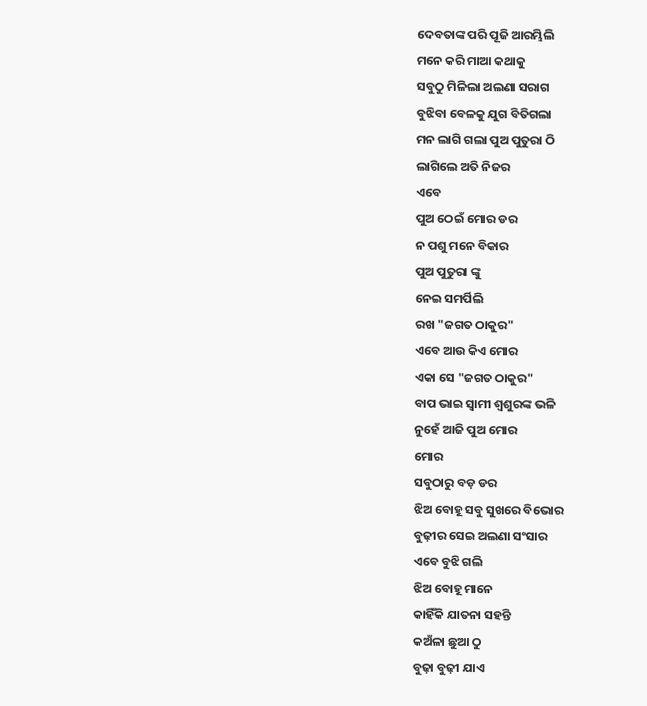ଦେବତାଙ୍କ ପରି ପୂଜି ଆରମ୍ଭିଲି
ମନେ କରି ମାଆ କଥାକୁ
ସବୁଠୁ ମିଳିଲା ଅଲଣା ସରାଗ
ବୁଝିବା ବେଳକୁ ଯୁଗ ବିତିଗଲା
ମନ ଲାଗି ଗଲା ପୁଅ ପୁତୁରା ଠି
ଲାଗିଲେ ଅତି ନିଜର
ଏବେ
ପୁଅ ଠେଇଁ ମୋର ଡର
ନ ପଶୁ ମନେ ବିକାର
ପୁଅ ପୁତୁରା ଙ୍କୁ
ନେଇ ସମର୍ପିଲି
ରଖ "ଜଗତ ଠାକୁର"
ଏବେ ଆଉ କିଏ ମୋର
ଏକା ସେ "ଜଗତ ଠାକୁର"
ବାପ ଭାଇ ସ୍ଵାମୀ ଶ୍ଵଶୁରଙ୍କ ଭଳି
ନୁହେଁ ଆଜି ପୁଅ ମୋର
ମୋର
ସବୁଠାରୁ ବଡ଼ ଡର
ଝିଅ ବୋହୂ ସବୁ ସୁଖରେ ବିଭୋର
ବୁଢ଼ୀର ସେଇ ଅଲଣା ସଂସାର
ଏବେ ବୁଝି ଗଲି
ଝିଅ ବୋହୂ ମାନେ
କାହିଁକି ଯାତନା ସହନ୍ତି
କଅଁଳା ଛୁଆ ଠୁ
ବୁଢ଼ା ବୁଢ଼ୀ ଯାଏ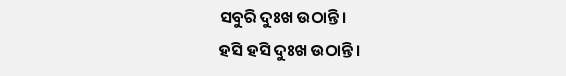ସବୁରି ଦୁଃଖ ଉଠାନ୍ତି।
ହସି ହସି ଦୁଃଖ ଉଠାନ୍ତି।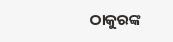ଠାକୁରଙ୍କ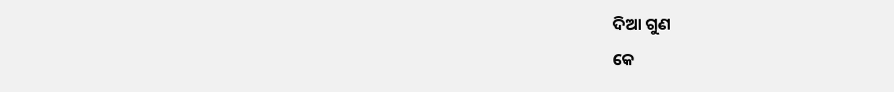ଦିଆ ଗୁଣ
କେ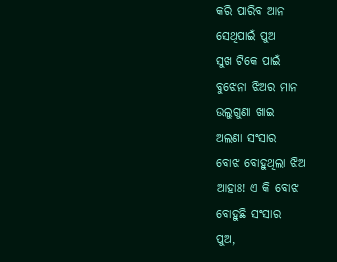କରି ପାରିବ ଆନ
ସେଥିପାଇଁ ପୁଅ
ସୁଖ ଟିକେ ପାଇଁ
ବୁଝେନା ଝିଅର ମାନ
ଉଲୁଗୁଣା ଖାଇ
ଅଲଣା ସଂସାର
ବୋଝ ବୋହୁଥିଲା ଝିଅ
ଆହାଃ! ଏ କି ବୋଝ
ବୋହୁଛି ସଂସାର
ପୁଅ,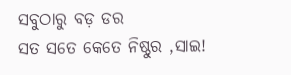ସବୁଠାରୁ ବଡ଼ ଡର
ସତ ସତେ କେତେ ନିଷ୍ଠୁର ,ସାଇ!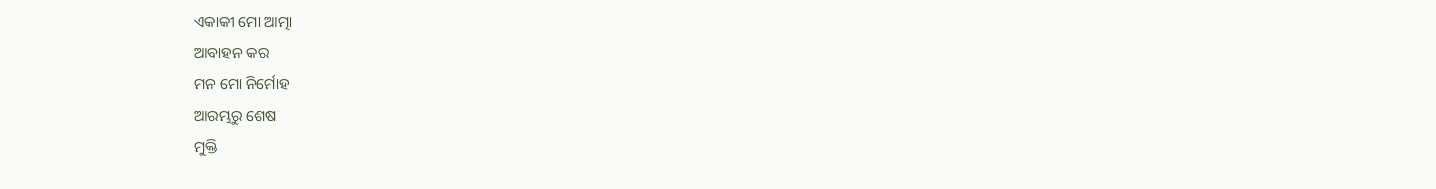ଏକାକୀ ମୋ ଆତ୍ମା
ଆବାହନ କର
ମନ ମୋ ନିର୍ମୋହ
ଆରମ୍ଭରୁ ଶେଷ
ମୁକ୍ତି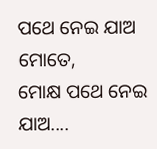ପଥେ ନେଇ ଯାଅ
ମୋତେ,
ମୋକ୍ଷ ପଥେ ନେଇ ଯାଅ....